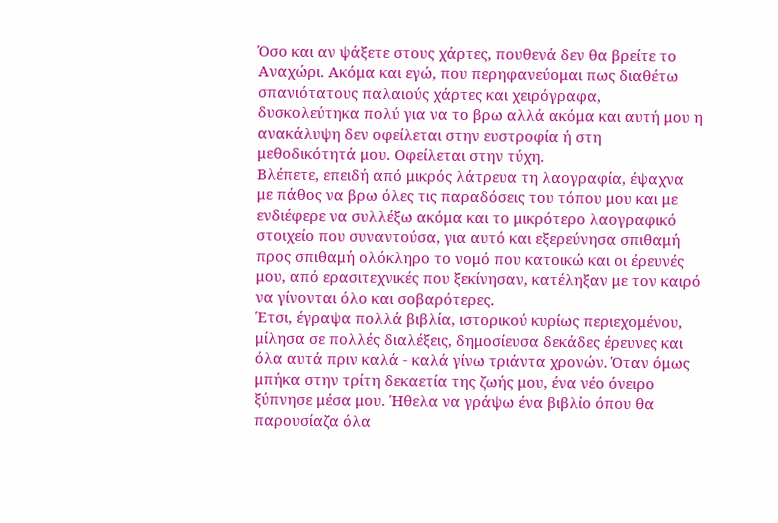Όσο και αν ψάξετε στους χάρτες, πουθενά δεν θα βρείτε το Αναχώρι. Ακόμα και εγώ, που περηφανεύομαι πως διαθέτω σπανιότατους παλαιούς χάρτες και χειρόγραφα, δυσκολεύτηκα πολύ για να το βρω αλλά ακόμα και αυτή μου η ανακάλυψη δεν οφείλεται στην ευστροφία ή στη μεθοδικότητά μου. Οφείλεται στην τύχη.
Βλέπετε, επειδή από μικρός λάτρευα τη λαογραφία, έψαχνα με πάθος να βρω όλες τις παραδόσεις του τόπου μου και με ενδιέφερε να συλλέξω ακόμα και το μικρότερο λαογραφικό στοιχείο που συναντούσα, για αυτό και εξερεύνησα σπιθαμή προς σπιθαμή ολόκληρο το νομό που κατοικώ και οι έρευνές μου, από ερασιτεχνικές που ξεκίνησαν, κατέληξαν με τον καιρό να γίνονται όλο και σοβαρότερες.
Έτσι, έγραψα πολλά βιβλία, ιστορικού κυρίως περιεχομένου, μίλησα σε πολλές διαλέξεις, δημοσίευσα δεκάδες έρευνες και όλα αυτά πριν καλά - καλά γίνω τριάντα χρονών. Όταν όμως μπήκα στην τρίτη δεκαετία της ζωής μου, ένα νέο όνειρο ξύπνησε μέσα μου. Ήθελα να γράψω ένα βιβλίο όπου θα παρουσίαζα όλα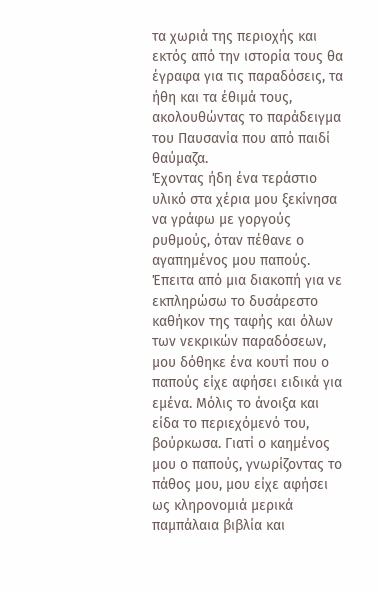τα χωριά της περιοχής και εκτός από την ιστορία τους θα έγραφα για τις παραδόσεις, τα ήθη και τα έθιμά τους, ακολουθώντας το παράδειγμα του Παυσανία που από παιδί θαύμαζα.
Έχοντας ήδη ένα τεράστιο υλικό στα χέρια μου ξεκίνησα να γράφω με γοργούς ρυθμούς, όταν πέθανε ο αγαπημένος μου παπούς. Έπειτα από μια διακοπή για νε εκπληρώσω το δυσάρεστο καθήκον της ταφής και όλων των νεκρικών παραδόσεων, μου δόθηκε ένα κουτί που ο παπούς είχε αφήσει ειδικά για εμένα. Μόλις το άνοιξα και είδα το περιεχόμενό του, βούρκωσα. Γιατί ο καημένος μου ο παπούς, γνωρίζοντας το πάθος μου, μου είχε αφήσει ως κληρονομιά μερικά παμπάλαια βιβλία και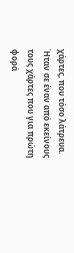χάρτες, που τόσο λάτρευα.
Ήταν σε έναν από εκείνους τους χάρτες που για πρώτη φορά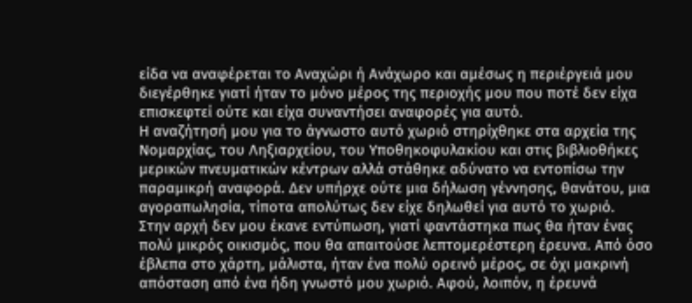είδα να αναφέρεται το Αναχώρι ή Ανάχωρο και αμέσως η περιέργειά μου διεγέρθηκε γιατί ήταν το μόνο μέρος της περιοχής μου που ποτέ δεν είχα επισκεφτεί ούτε και είχα συναντήσει αναφορές για αυτό.
Η αναζήτησή μου για το άγνωστο αυτό χωριό στηρίχθηκε στα αρχεία της Νομαρχίας, του Ληξιαρχείου, του Υποθηκοφυλακίου και στις βιβλιοθήκες μερικών πνευματικών κέντρων αλλά στάθηκε αδύνατο να εντοπίσω την παραμικρή αναφορά. Δεν υπήρχε ούτε μια δήλωση γέννησης, θανάτου, μια αγοραπωλησία, τίποτα απολύτως δεν είχε δηλωθεί για αυτό το χωριό.
Στην αρχή δεν μου έκανε εντύπωση, γιατί φαντάστηκα πως θα ήταν ένας πολύ μικρός οικισμός, που θα απαιτούσε λεπτομερέστερη έρευνα. Από όσο έβλεπα στο χάρτη, μάλιστα, ήταν ένα πολύ ορεινό μέρος, σε όχι μακρινή απόσταση από ένα ήδη γνωστό μου χωριό. Αφού, λοιπόν, η έρευνά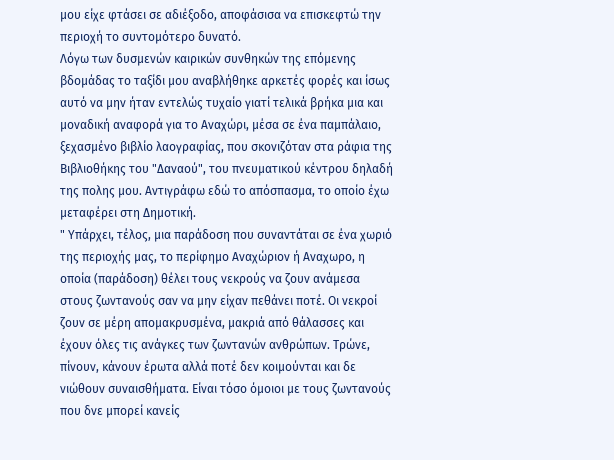μου είχε φτάσει σε αδιέξοδο, αποφάσισα να επισκεφτώ την περιοχή το συντομότερο δυνατό.
Λόγω των δυσμενών καιρικών συνθηκών της επόμενης βδομάδας το ταξίδι μου αναβλήθηκε αρκετές φορές και ίσως αυτό να μην ήταν εντελώς τυχαίο γιατί τελικά βρήκα μια και μοναδική αναφορά για το Αναχώρι, μέσα σε ένα παμπάλαιο, ξεχασμένο βιβλίο λαογραφίας, που σκονιζόταν στα ράφια της Βιβλιοθήκης του "Δαναού", του πνευματικού κέντρου δηλαδή της πολης μου. Αντιγράφω εδώ το απόσπασμα, το οποίο έχω μεταφέρει στη Δημοτική.
" Υπάρχει, τέλος, μια παράδοση που συναντάται σε ένα χωριό της περιοχής μας, το περίφημο Αναχώριον ή Αναχωρο, η οποία (παράδοση) θέλει τους νεκρούς να ζουν ανάμεσα στους ζωντανούς σαν να μην είχαν πεθάνει ποτέ. Οι νεκροί ζουν σε μέρη απομακρυσμένα, μακριά από θάλασσες και έχουν όλες τις ανάγκες των ζωντανών ανθρώπων. Τρώνε, πίνουν, κάνουν έρωτα αλλά ποτέ δεν κοιμούνται και δε νιώθουν συναισθήματα. Είναι τόσο όμοιοι με τους ζωντανούς που δνε μπορεί κανείς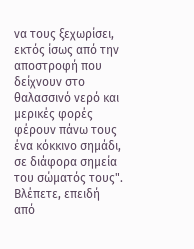να τους ξεχωρίσει, εκτός ίσως από την αποστροφή που δείχνουν στο θαλασσινό νερό και μερικές φορές φέρουν πάνω τους ένα κόκκινο σημάδι, σε διάφορα σημεία του σώματός τους".
Βλέπετε, επειδή από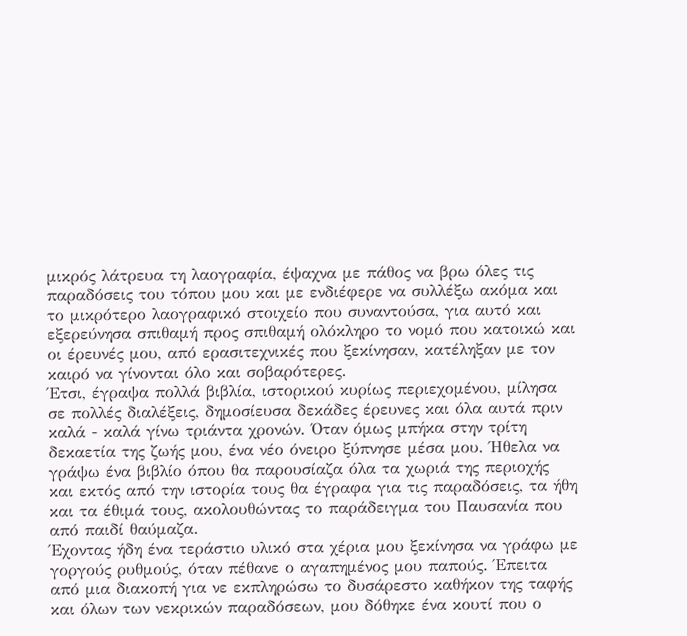μικρός λάτρευα τη λαογραφία, έψαχνα με πάθος να βρω όλες τις παραδόσεις του τόπου μου και με ενδιέφερε να συλλέξω ακόμα και το μικρότερο λαογραφικό στοιχείο που συναντούσα, για αυτό και εξερεύνησα σπιθαμή προς σπιθαμή ολόκληρο το νομό που κατοικώ και οι έρευνές μου, από ερασιτεχνικές που ξεκίνησαν, κατέληξαν με τον καιρό να γίνονται όλο και σοβαρότερες.
Έτσι, έγραψα πολλά βιβλία, ιστορικού κυρίως περιεχομένου, μίλησα σε πολλές διαλέξεις, δημοσίευσα δεκάδες έρευνες και όλα αυτά πριν καλά - καλά γίνω τριάντα χρονών. Όταν όμως μπήκα στην τρίτη δεκαετία της ζωής μου, ένα νέο όνειρο ξύπνησε μέσα μου. Ήθελα να γράψω ένα βιβλίο όπου θα παρουσίαζα όλα τα χωριά της περιοχής και εκτός από την ιστορία τους θα έγραφα για τις παραδόσεις, τα ήθη και τα έθιμά τους, ακολουθώντας το παράδειγμα του Παυσανία που από παιδί θαύμαζα.
Έχοντας ήδη ένα τεράστιο υλικό στα χέρια μου ξεκίνησα να γράφω με γοργούς ρυθμούς, όταν πέθανε ο αγαπημένος μου παπούς. Έπειτα από μια διακοπή για νε εκπληρώσω το δυσάρεστο καθήκον της ταφής και όλων των νεκρικών παραδόσεων, μου δόθηκε ένα κουτί που ο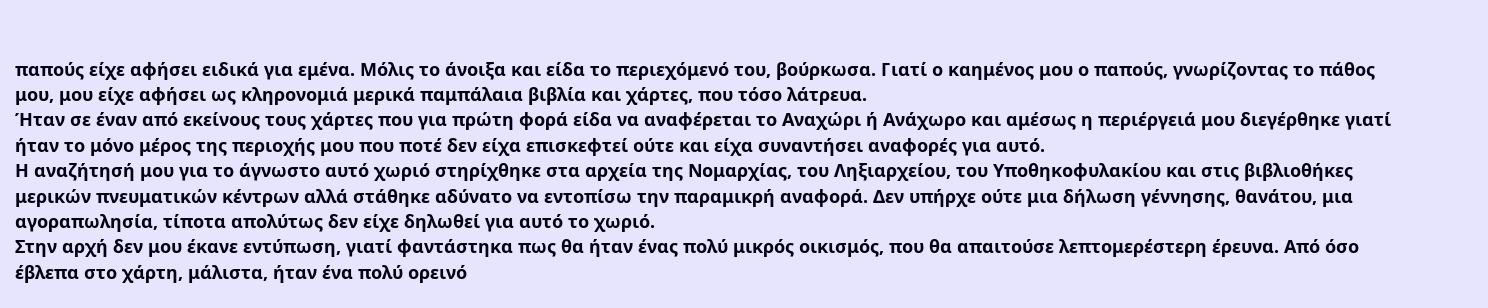παπούς είχε αφήσει ειδικά για εμένα. Μόλις το άνοιξα και είδα το περιεχόμενό του, βούρκωσα. Γιατί ο καημένος μου ο παπούς, γνωρίζοντας το πάθος μου, μου είχε αφήσει ως κληρονομιά μερικά παμπάλαια βιβλία και χάρτες, που τόσο λάτρευα.
Ήταν σε έναν από εκείνους τους χάρτες που για πρώτη φορά είδα να αναφέρεται το Αναχώρι ή Ανάχωρο και αμέσως η περιέργειά μου διεγέρθηκε γιατί ήταν το μόνο μέρος της περιοχής μου που ποτέ δεν είχα επισκεφτεί ούτε και είχα συναντήσει αναφορές για αυτό.
Η αναζήτησή μου για το άγνωστο αυτό χωριό στηρίχθηκε στα αρχεία της Νομαρχίας, του Ληξιαρχείου, του Υποθηκοφυλακίου και στις βιβλιοθήκες μερικών πνευματικών κέντρων αλλά στάθηκε αδύνατο να εντοπίσω την παραμικρή αναφορά. Δεν υπήρχε ούτε μια δήλωση γέννησης, θανάτου, μια αγοραπωλησία, τίποτα απολύτως δεν είχε δηλωθεί για αυτό το χωριό.
Στην αρχή δεν μου έκανε εντύπωση, γιατί φαντάστηκα πως θα ήταν ένας πολύ μικρός οικισμός, που θα απαιτούσε λεπτομερέστερη έρευνα. Από όσο έβλεπα στο χάρτη, μάλιστα, ήταν ένα πολύ ορεινό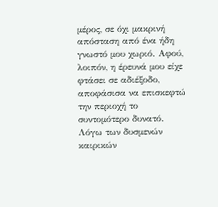μέρος, σε όχι μακρινή απόσταση από ένα ήδη γνωστό μου χωριό. Αφού, λοιπόν, η έρευνά μου είχε φτάσει σε αδιέξοδο, αποφάσισα να επισκεφτώ την περιοχή το συντομότερο δυνατό.
Λόγω των δυσμενών καιρικών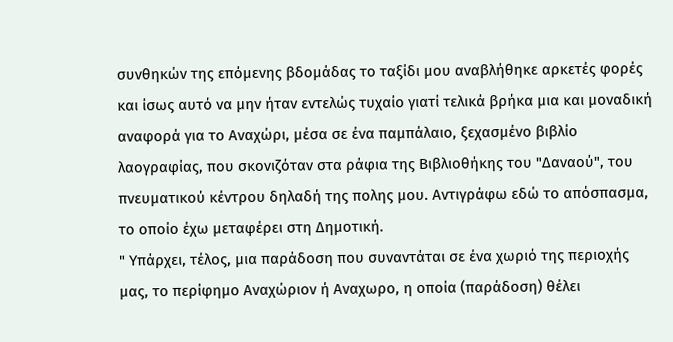συνθηκών της επόμενης βδομάδας το ταξίδι μου αναβλήθηκε αρκετές φορές και ίσως αυτό να μην ήταν εντελώς τυχαίο γιατί τελικά βρήκα μια και μοναδική αναφορά για το Αναχώρι, μέσα σε ένα παμπάλαιο, ξεχασμένο βιβλίο λαογραφίας, που σκονιζόταν στα ράφια της Βιβλιοθήκης του "Δαναού", του πνευματικού κέντρου δηλαδή της πολης μου. Αντιγράφω εδώ το απόσπασμα, το οποίο έχω μεταφέρει στη Δημοτική.
" Υπάρχει, τέλος, μια παράδοση που συναντάται σε ένα χωριό της περιοχής μας, το περίφημο Αναχώριον ή Αναχωρο, η οποία (παράδοση) θέλει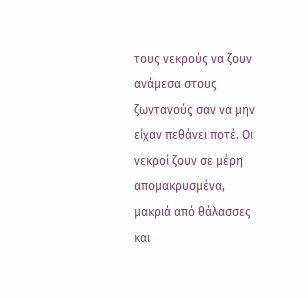τους νεκρούς να ζουν ανάμεσα στους ζωντανούς σαν να μην είχαν πεθάνει ποτέ. Οι νεκροί ζουν σε μέρη απομακρυσμένα, μακριά από θάλασσες και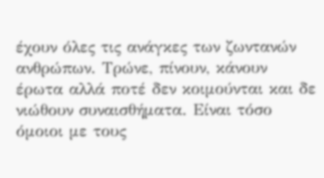έχουν όλες τις ανάγκες των ζωντανών ανθρώπων. Τρώνε, πίνουν, κάνουν έρωτα αλλά ποτέ δεν κοιμούνται και δε νιώθουν συναισθήματα. Είναι τόσο όμοιοι με τους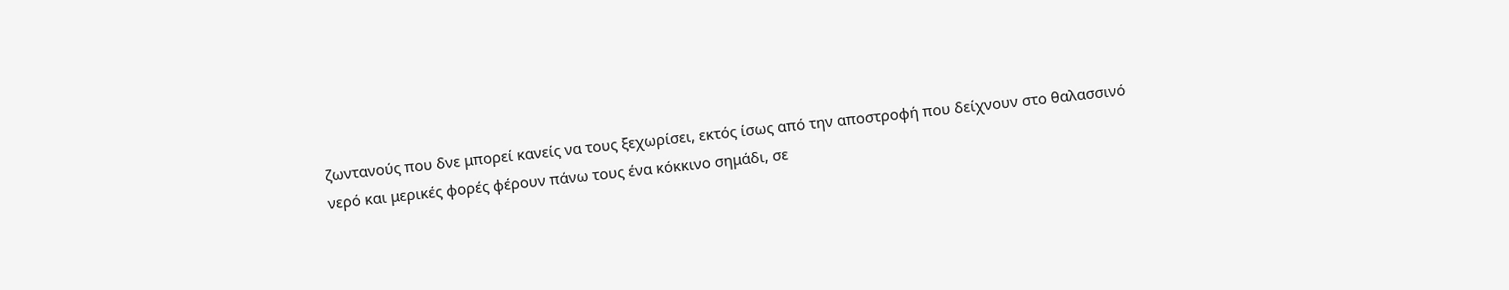ζωντανούς που δνε μπορεί κανείς να τους ξεχωρίσει, εκτός ίσως από την αποστροφή που δείχνουν στο θαλασσινό νερό και μερικές φορές φέρουν πάνω τους ένα κόκκινο σημάδι, σε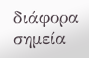διάφορα σημεία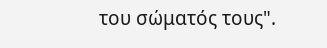του σώματός τους".